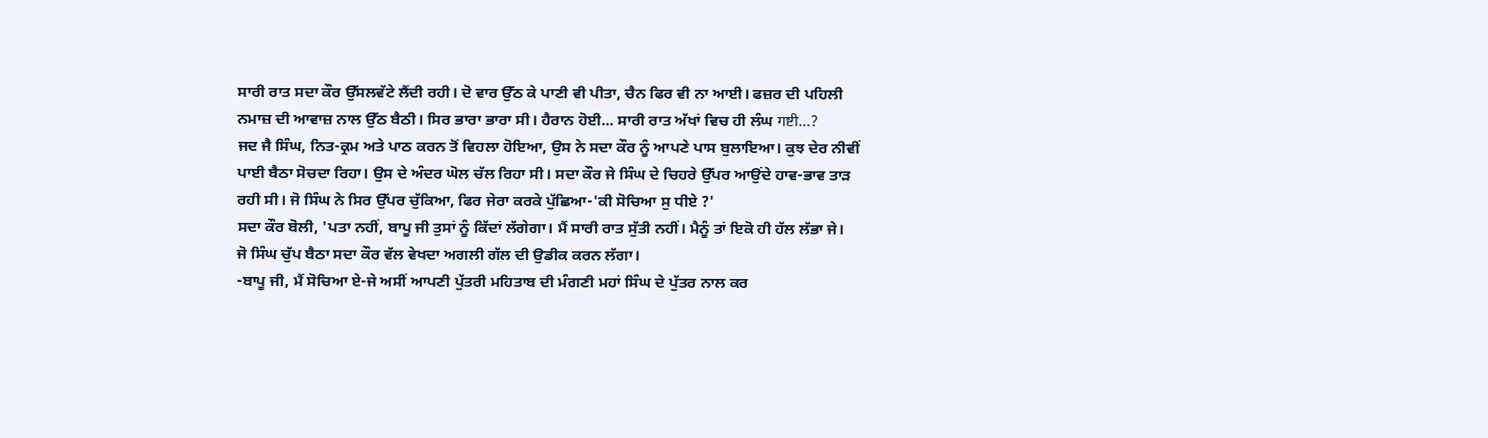ਸਾਰੀ ਰਾਤ ਸਦਾ ਕੌਰ ਉੱਸਲਵੱਟੇ ਲੈਂਦੀ ਰਹੀ। ਦੋ ਵਾਰ ਉੱਠ ਕੇ ਪਾਣੀ ਵੀ ਪੀਤਾ, ਚੈਨ ਫਿਰ ਵੀ ਨਾ ਆਈ। ਫਜ਼ਰ ਦੀ ਪਹਿਲੀ ਨਮਾਜ਼ ਦੀ ਆਵਾਜ਼ ਨਾਲ ਉੱਠ ਬੈਠੀ। ਸਿਰ ਭਾਰਾ ਭਾਰਾ ਸੀ। ਹੈਰਾਨ ਹੋਈ... ਸਾਰੀ ਰਾਤ ਅੱਖਾਂ ਵਿਚ ਹੀ ਲੰਘ गष्टी...?
ਜਦ ਜੈ ਸਿੰਘ, ਨਿਤ-ਕ੍ਰਮ ਅਤੇ ਪਾਠ ਕਰਨ ਤੋਂ ਵਿਹਲਾ ਹੋਇਆ, ਉਸ ਨੇ ਸਦਾ ਕੌਰ ਨੂੰ ਆਪਣੇ ਪਾਸ ਬੁਲਾਇਆ। ਕੁਝ ਦੇਰ ਨੀਵੀਂ ਪਾਈ ਬੈਠਾ ਸੋਚਦਾ ਰਿਹਾ। ਉਸ ਦੇ ਅੰਦਰ ਘੋਲ ਚੱਲ ਰਿਹਾ ਸੀ। ਸਦਾ ਕੌਰ ਜੇ ਸਿੰਘ ਦੇ ਚਿਹਰੇ ਉੱਪਰ ਆਉਂਦੇ ਹਾਵ-ਭਾਵ ਤਾੜ ਰਹੀ ਸੀ। ਜੋ ਸਿੰਘ ਨੇ ਸਿਰ ਉੱਪਰ ਚੁੱਕਿਆ, ਫਿਰ ਜੇਰਾ ਕਰਕੇ ਪੁੱਛਿਆ-'ਕੀ ਸੋਚਿਆ ਸੁ ਧੀਏ ?'
ਸਦਾ ਕੌਰ ਬੋਲੀ, 'ਪਤਾ ਨਹੀਂ, ਬਾਪੂ ਜੀ ਤੁਸਾਂ ਨੂੰ ਕਿੱਦਾਂ ਲੱਗੇਗਾ। ਮੈਂ ਸਾਰੀ ਰਾਤ ਸੁੱਤੀ ਨਹੀਂ। ਮੈਨੂੰ ਤਾਂ ਇਕੋ ਹੀ ਹੱਲ ਲੱਭਾ ਜੇ।
ਜੋ ਸਿੰਘ ਚੁੱਪ ਬੈਠਾ ਸਦਾ ਕੌਰ ਵੱਲ ਵੇਖਦਾ ਅਗਲੀ ਗੱਲ ਦੀ ਉਡੀਕ ਕਰਨ ਲੱਗਾ।
-ਬਾਪੂ ਜੀ, ਮੈਂ ਸੋਚਿਆ ਏ-ਜੇ ਅਸੀਂ ਆਪਣੀ ਪੁੱਤਰੀ ਮਹਿਤਾਬ ਦੀ ਮੰਗਣੀ ਮਹਾਂ ਸਿੰਘ ਦੇ ਪੁੱਤਰ ਨਾਲ ਕਰ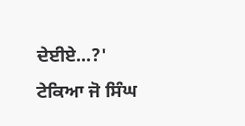ਦੇਈਏ...?'
ਟੇਕਿਆ ਜੋ ਸਿੰਘ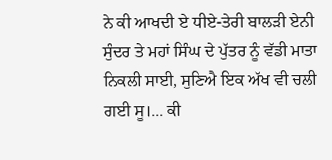ਨੇ ਕੀ ਆਖਦੀ ਏ ਧੀਏ-ਤੇਰੀ ਬਾਲੜੀ ਏਨੀ ਸੁੰਦਰ ਤੇ ਮਹਾਂ ਸਿੰਘ ਦੇ ਪੁੱਤਰ ਨੂੰ ਵੱਡੀ ਮਾਤਾ ਨਿਕਲੀ ਸਾਈ, ਸੁਣਿਐ ਇਕ ਅੱਖ ਵੀ ਚਲੀ ਗਈ ਸੂ।... ਕੀ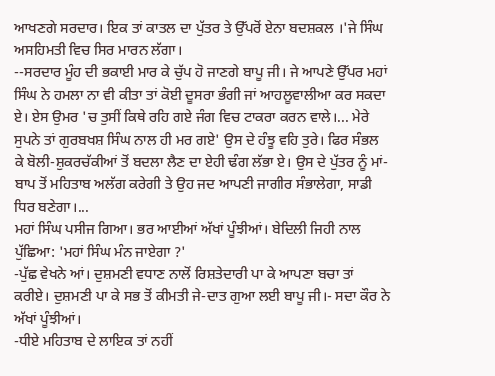ਆਖਣਗੇ ਸਰਦਾਰ। ਇਕ ਤਾਂ ਕਾਤਲ ਦਾ ਪੁੱਤਰ ਤੇ ਉੱਪਰੋਂ ਏਨਾ ਬਦਸ਼ਕਲ ।'ਜੇ ਸਿੰਘ ਅਸਹਿਮਤੀ ਵਿਚ ਸਿਰ ਮਾਰਨ ਲੱਗਾ।
--ਸਰਦਾਰ ਮੂੰਹ ਦੀ ਭਕਾਈ ਮਾਰ ਕੇ ਚੁੱਪ ਹੋ ਜਾਣਗੇ ਬਾਪੂ ਜੀ। ਜੇ ਆਪਣੇ ਉੱਪਰ ਮਹਾਂ ਸਿੰਘ ਨੇ ਹਮਲਾ ਨਾ ਵੀ ਕੀਤਾ ਤਾਂ ਕੋਈ ਦੂਸਰਾ ਭੰਗੀ ਜਾਂ ਆਹਲੂਵਾਲੀਆ ਕਰ ਸਕਦਾ ਏ। ਏਸ ਉਮਰ 'ਚ ਤੁਸੀਂ ਕਿਥੇ ਰਹਿ ਗਏ ਜੰਗ ਵਿਚ ਟਾਕਰਾ ਕਰਨ ਵਾਲੇ।... ਮੇਰੇ ਸੁਪਨੇ ਤਾਂ ਗੁਰਬਖਸ਼ ਸਿੰਘ ਨਾਲ ਹੀ ਮਰ ਗਏ' ਉਸ ਦੇ ਹੰਝੂ ਵਹਿ ਤੁਰੇ। ਫਿਰ ਸੰਭਲ ਕੇ ਬੋਲੀ-ਸ਼ੁਕਰਚੱਕੀਆਂ ਤੋਂ ਬਦਲਾ ਲੈਣ ਦਾ ਏਹੀ ਢੰਗ ਲੱਭਾ ਏ। ਉਸ ਦੇ ਪੁੱਤਰ ਨੂੰ ਮਾਂ-ਬਾਪ ਤੋਂ ਮਹਿਤਾਬ ਅਲੱਗ ਕਰੇਗੀ ਤੇ ਉਹ ਜਦ ਆਪਣੀ ਜਾਗੀਰ ਸੰਭਾਲੇਗਾ, ਸਾਡੀ ਧਿਰ ਬਣੇਗਾ।...
ਮਹਾਂ ਸਿੰਘ ਪਸੀਜ ਗਿਆ। ਭਰ ਆਈਆਂ ਅੱਖਾਂ ਪੂੰਝੀਆਂ। ਬੇਦਿਲੀ ਜਿਹੀ ਨਾਲ ਪੁੱਛਿਆ: 'ਮਹਾਂ ਸਿੰਘ ਮੰਨ ਜਾਏਗਾ ?'
-ਪੁੱਛ ਵੇਖਨੇ ਆਂ। ਦੁਸ਼ਮਣੀ ਵਧਾਣ ਨਾਲੋਂ ਰਿਸ਼ਤੇਦਾਰੀ ਪਾ ਕੇ ਆਪਣਾ ਬਚਾ ਤਾਂ ਕਰੀਏ। ਦੁਸ਼ਮਣੀ ਪਾ ਕੇ ਸਭ ਤੋਂ ਕੀਮਤੀ ਜੇ-ਦਾਤ ਗੁਆ ਲਈ ਬਾਪੂ ਜੀ।- ਸਦਾ ਕੌਰ ਨੇ ਅੱਖਾਂ ਪੂੰਝੀਆਂ।
-ਧੀਏ ਮਹਿਤਾਬ ਦੇ ਲਾਇਕ ਤਾਂ ਨਹੀਂ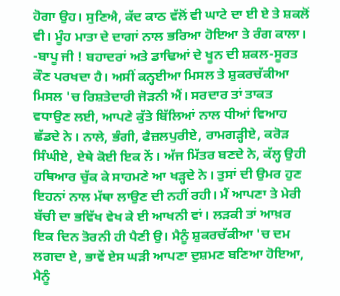ਹੋਗਾ ਉਹ। ਸੁਣਿਐ, ਕੱਦ ਕਾਠ ਵੱਲੋਂ ਵੀ ਘਾਟੇ ਦਾ ਈ ਏ ਤੇ ਸ਼ਕਲੋਂ ਵੀ। ਮੂੰਹ ਮਾਤਾ ਦੇ ਦਾਗਾਂ ਨਾਲ ਭਰਿਆ ਹੋਇਆ ਤੇ ਰੰਗ ਕਾਲਾ।
-ਬਾਪੂ ਜੀ ! ਬਹਾਦਰਾਂ ਅਤੇ ਡਾਢਿਆਂ ਦੇ ਖੂਨ ਦੀ ਸ਼ਕਲ-ਸੂਰਤ ਕੌਣ ਪਰਖਦਾ ਹੈ। ਅਸੀਂ ਕਨ੍ਹਈਆ ਮਿਸਲ ਤੇ ਸ਼ੁਕਰਚੱਕੀਆ ਮਿਸਲ 'ਚ ਰਿਸ਼ਤੇਦਾਰੀ ਜੋੜਨੀ ਐਂ। ਸਰਦਾਰ ਤਾਂ ਤਾਕਤ ਵਧਾਉਣ ਲਈ, ਆਪਣੇ ਕੁੱਤੇ ਬਿੱਲਿਆਂ ਨਾਲ ਧੀਆਂ ਵਿਆਹ ਛੱਡਦੇ ਨੇ। ਨਾਲੇ, ਭੰਗੀ, ਫੈਜ਼ਲਪੁਰੀਏ, ਰਾਮਗੜ੍ਹੀਏ, ਕਰੋੜ ਸਿੰਘੀਏ, ਏਥੇ ਕੋਈ ਇਕ ਨੇਂ। ਅੱਜ ਮਿੱਤਰ ਬਣਦੇ ਨੇ, ਕੱਲ੍ਹ ਉਹੀ ਹਥਿਆਰ ਚੁੱਕ ਕੇ ਸਾਹਮਣੇ ਆ ਖੜ੍ਹਦੇ ਨੇ। ਤੁਸਾਂ ਦੀ ਉਮਰ ਹੁਣ ਇਹਨਾਂ ਨਾਲ ਮੱਥਾ ਲਾਉਣ ਦੀ ਨਹੀਂ ਰਹੀ। ਮੈਂ ਆਪਣਾ ਤੇ ਮੇਰੀ ਬੱਚੀ ਦਾ ਭਵਿੱਖ ਵੇਖ ਕੇ ਈ ਆਖਨੀ ਵਾਂ। ਲੜਕੀ ਤਾਂ ਆਖ਼ਰ ਇਕ ਦਿਨ ਤੋਰਨੀ ਹੀ ਪੈਣੀ ਉ। ਮੈਨੂੰ ਸ਼ੁਕਰਚੱਕੀਆ 'ਚ ਦਮ ਲਗਦਾ ਏ, ਭਾਵੇਂ ਏਸ ਘੜੀ ਆਪਣਾ ਦੁਸ਼ਮਣ ਬਣਿਆ ਹੋਇਆ, ਮੈਨੂੰ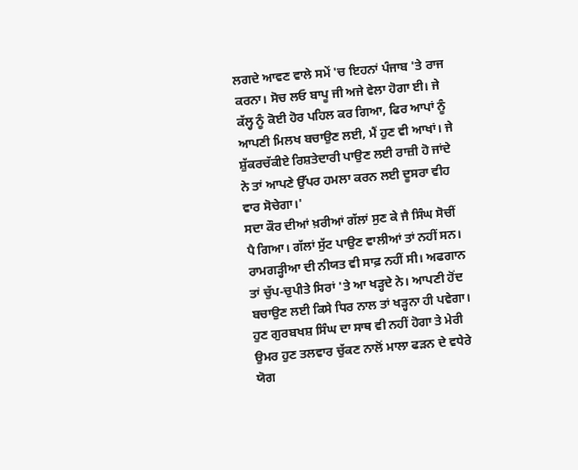ਲਗਦੇ ਆਵਣ ਵਾਲੇ ਸਮੇਂ 'ਚ ਇਹਨਾਂ ਪੰਜਾਬ 'ਤੇ ਰਾਜ ਕਰਨਾ। ਸੋਚ ਲਓ ਬਾਪੂ ਜੀ ਅਜੇ ਵੇਲਾ ਹੋਗਾ ਈ। ਜੇ ਕੱਲ੍ਹ ਨੂੰ ਕੋਈ ਹੋਰ ਪਹਿਲ ਕਰ ਗਿਆ, ਫਿਰ ਆਪਾਂ ਨੂੰ ਆਪਣੀ ਮਿਲਖ ਬਚਾਉਣ ਲਈ, ਮੈਂ ਹੁਣ ਵੀ ਆਖਾਂ। ਜੇ ਸ਼ੁੱਕਰਚੱਕੀਏ ਰਿਸ਼ਤੇਦਾਰੀ ਪਾਉਣ ਲਈ ਰਾਜ਼ੀ ਹੋ ਜਾਂਦੇ ਨੇ ਤਾਂ ਆਪਣੇ ਉੱਪਰ ਹਮਲਾ ਕਰਨ ਲਈ ਦੂਸਰਾ ਵੀਹ ਵਾਰ ਸੋਚੇਗਾ।'
ਸਦਾ ਕੌਰ ਦੀਆਂ ਖ਼ਰੀਆਂ ਗੱਲਾਂ ਸੁਣ ਕੇ ਜੈ ਸਿੰਘ ਸੋਚੀਂ ਪੈ ਗਿਆ। ਗੱਲਾਂ ਸੁੱਟ ਪਾਉਣ ਵਾਲੀਆਂ ਤਾਂ ਨਹੀਂ ਸਨ। ਰਾਮਗੜ੍ਹੀਆ ਦੀ ਨੀਯਤ ਵੀ ਸਾਫ਼ ਨਹੀਂ ਸੀ। ਅਫਗਾਨ ਤਾਂ ਚੁੱਪ-ਚੁਪੀਤੇ ਸਿਰਾਂ 'ਤੇ ਆ ਖੜ੍ਹਦੇ ਨੇ। ਆਪਣੀ ਹੋਂਦ ਬਚਾਉਣ ਲਈ ਕਿਸੇ ਧਿਰ ਨਾਲ ਤਾਂ ਖੜ੍ਹਨਾ ਹੀ ਪਵੇਗਾ। ਹੁਣ ਗੁਰਬਖਸ਼ ਸਿੰਘ ਦਾ ਸਾਥ ਵੀ ਨਹੀਂ ਹੋਗਾ ਤੇ ਮੇਰੀ ਉਮਰ ਹੁਣ ਤਲਵਾਰ ਚੁੱਕਣ ਨਾਲੋਂ ਮਾਲਾ ਫੜਨ ਦੇ ਵਧੇਰੇ ਯੋਗ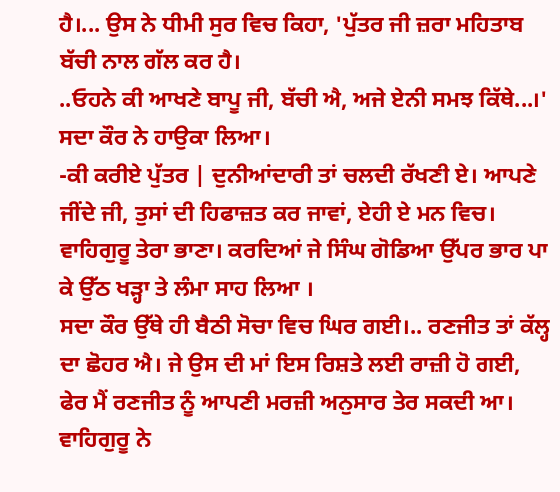ਹੈ।... ਉਸ ਨੇ ਧੀਮੀ ਸੁਰ ਵਿਚ ਕਿਹਾ, 'ਪੁੱਤਰ ਜੀ ਜ਼ਰਾ ਮਹਿਤਾਬ ਬੱਚੀ ਨਾਲ ਗੱਲ ਕਰ ਹੈ।
..ਓਹਨੇ ਕੀ ਆਖਣੇ ਬਾਪੂ ਜੀ, ਬੱਚੀ ਐ, ਅਜੇ ਏਨੀ ਸਮਝ ਕਿੱਥੇ...।' ਸਦਾ ਕੌਰ ਨੇ ਹਾਉਕਾ ਲਿਆ।
-ਕੀ ਕਰੀਏ ਪੁੱਤਰ | ਦੁਨੀਆਂਦਾਰੀ ਤਾਂ ਚਲਦੀ ਰੱਖਣੀ ਏ। ਆਪਣੇ ਜੀਂਦੇ ਜੀ, ਤੁਸਾਂ ਦੀ ਹਿਫਾਜ਼ਤ ਕਰ ਜਾਵਾਂ, ਏਹੀ ਏ ਮਨ ਵਿਚ। ਵਾਹਿਗੁਰੂ ਤੇਰਾ ਭਾਣਾ। ਕਰਦਿਆਂ ਜੇ ਸਿੰਘ ਗੋਡਿਆ ਉੱਪਰ ਭਾਰ ਪਾ ਕੇ ਉੱਠ ਖੜ੍ਹਾ ਤੇ ਲੰਮਾ ਸਾਹ ਲਿਆ ।
ਸਦਾ ਕੌਰ ਉੱਥੇ ਹੀ ਬੈਠੀ ਸੋਚਾ ਵਿਚ ਘਿਰ ਗਈ।.. ਰਣਜੀਤ ਤਾਂ ਕੱਲ੍ਹ ਦਾ ਛੋਹਰ ਐ। ਜੇ ਉਸ ਦੀ ਮਾਂ ਇਸ ਰਿਸ਼ਤੇ ਲਈ ਰਾਜ਼ੀ ਹੋ ਗਈ, ਫੇਰ ਮੈਂ ਰਣਜੀਤ ਨੂੰ ਆਪਣੀ ਮਰਜ਼ੀ ਅਨੁਸਾਰ ਤੇਰ ਸਕਦੀ ਆ। ਵਾਹਿਗੁਰੂ ਨੇ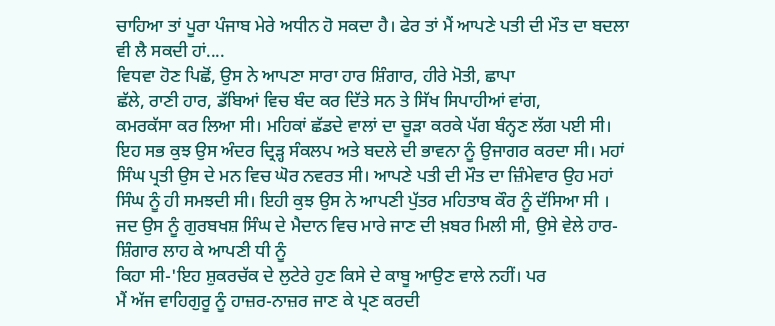ਚਾਹਿਆ ਤਾਂ ਪੂਰਾ ਪੰਜਾਬ ਮੇਰੇ ਅਧੀਨ ਹੋ ਸਕਦਾ ਹੈ। ਫੇਰ ਤਾਂ ਮੈਂ ਆਪਣੇ ਪਤੀ ਦੀ ਮੌਤ ਦਾ ਬਦਲਾ ਵੀ ਲੈ ਸਕਦੀ ਹਾਂ....
ਵਿਧਵਾ ਹੋਣ ਪਿਛੋਂ, ਉਸ ਨੇ ਆਪਣਾ ਸਾਰਾ ਹਾਰ ਸ਼ਿੰਗਾਰ, ਹੀਰੇ ਮੋਤੀ, ਛਾਪਾ
ਛੱਲੇ, ਰਾਣੀ ਹਾਰ, ਡੱਬਿਆਂ ਵਿਚ ਬੰਦ ਕਰ ਦਿੱਤੇ ਸਨ ਤੇ ਸਿੱਖ ਸਿਪਾਹੀਆਂ ਵਾਂਗ,
ਕਮਰਕੱਸਾ ਕਰ ਲਿਆ ਸੀ। ਮਹਿਕਾਂ ਛੱਡਦੇ ਵਾਲਾਂ ਦਾ ਚੂੜਾ ਕਰਕੇ ਪੱਗ ਬੰਨ੍ਹਣ ਲੱਗ ਪਈ ਸੀ। ਇਹ ਸਭ ਕੁਝ ਉਸ ਅੰਦਰ ਦ੍ਰਿੜ੍ਹ ਸੰਕਲਪ ਅਤੇ ਬਦਲੇ ਦੀ ਭਾਵਨਾ ਨੂੰ ਉਜਾਗਰ ਕਰਦਾ ਸੀ। ਮਹਾਂ ਸਿੰਘ ਪ੍ਰਤੀ ਉਸ ਦੇ ਮਨ ਵਿਚ ਘੋਰ ਨਵਰਤ ਸੀ। ਆਪਣੇ ਪਤੀ ਦੀ ਮੌਤ ਦਾ ਜ਼ਿੰਮੇਵਾਰ ਉਹ ਮਹਾਂ ਸਿੰਘ ਨੂੰ ਹੀ ਸਮਝਦੀ ਸੀ। ਇਹੀ ਕੁਝ ਉਸ ਨੇ ਆਪਣੀ ਪੁੱਤਰ ਮਹਿਤਾਬ ਕੌਰ ਨੂੰ ਦੱਸਿਆ ਸੀ । ਜਦ ਉਸ ਨੂੰ ਗੁਰਬਖਸ਼ ਸਿੰਘ ਦੇ ਮੈਦਾਨ ਵਿਚ ਮਾਰੇ ਜਾਣ ਦੀ ਖ਼ਬਰ ਮਿਲੀ ਸੀ, ਉਸੇ ਵੇਲੇ ਹਾਰ-ਸ਼ਿੰਗਾਰ ਲਾਹ ਕੇ ਆਪਣੀ ਧੀ ਨੂੰ
ਕਿਹਾ ਸੀ-'ਇਹ ਸ਼ੁਕਰਚੱਕ ਦੇ ਲੁਟੇਰੇ ਹੁਣ ਕਿਸੇ ਦੇ ਕਾਬੂ ਆਉਣ ਵਾਲੇ ਨਹੀਂ। ਪਰ
ਮੈਂ ਅੱਜ ਵਾਹਿਗੁਰੂ ਨੂੰ ਹਾਜ਼ਰ-ਨਾਜ਼ਰ ਜਾਣ ਕੇ ਪ੍ਰਣ ਕਰਦੀ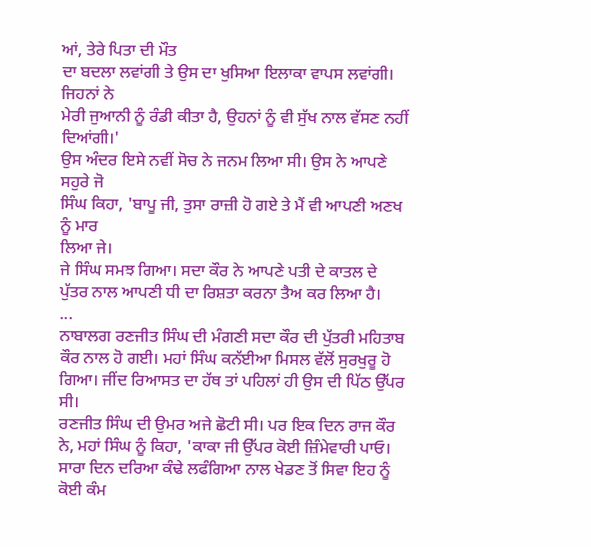ਆਂ, ਤੇਰੇ ਪਿਤਾ ਦੀ ਮੌਤ
ਦਾ ਬਦਲਾ ਲਵਾਂਗੀ ਤੇ ਉਸ ਦਾ ਖੁਸਿਆ ਇਲਾਕਾ ਵਾਪਸ ਲਵਾਂਗੀ। ਜਿਹਨਾਂ ਨੇ
ਮੇਰੀ ਜੁਆਨੀ ਨੂੰ ਰੰਡੀ ਕੀਤਾ ਹੈ, ਉਹਨਾਂ ਨੂੰ ਵੀ ਸੁੱਖ ਨਾਲ ਵੱਸਣ ਨਹੀਂ ਦਿਆਂਗੀ।'
ਉਸ ਅੰਦਰ ਇਸੇ ਨਵੀਂ ਸੋਚ ਨੇ ਜਨਮ ਲਿਆ ਸੀ। ਉਸ ਨੇ ਆਪਣੇ ਸਹੁਰੇ ਜੋ
ਸਿੰਘ ਕਿਹਾ, 'ਬਾਪੂ ਜੀ, ਤੁਸਾ ਰਾਜ਼ੀ ਹੋ ਗਏ ਤੇ ਮੈਂ ਵੀ ਆਪਣੀ ਅਣਖ ਨੂੰ ਮਾਰ
ਲਿਆ ਜੇ।
ਜੇ ਸਿੰਘ ਸਮਝ ਗਿਆ। ਸਦਾ ਕੌਰ ਨੇ ਆਪਣੇ ਪਤੀ ਦੇ ਕਾਤਲ ਦੇ ਪੁੱਤਰ ਨਾਲ ਆਪਣੀ ਧੀ ਦਾ ਰਿਸ਼ਤਾ ਕਰਨਾ ਤੈਅ ਕਰ ਲਿਆ ਹੈ।
...
ਨਾਬਾਲਗ ਰਣਜੀਤ ਸਿੰਘ ਦੀ ਮੰਗਣੀ ਸਦਾ ਕੌਰ ਦੀ ਪੁੱਤਰੀ ਮਹਿਤਾਬ ਕੌਰ ਨਾਲ ਹੋ ਗਈ। ਮਹਾਂ ਸਿੰਘ ਕਨੱਈਆ ਮਿਸਲ ਵੱਲੋਂ ਸੁਰਖੁਰੂ ਹੋ ਗਿਆ। ਜੀਂਦ ਰਿਆਸਤ ਦਾ ਹੱਥ ਤਾਂ ਪਹਿਲਾਂ ਹੀ ਉਸ ਦੀ ਪਿੱਠ ਉੱਪਰ ਸੀ।
ਰਣਜੀਤ ਸਿੰਘ ਦੀ ਉਮਰ ਅਜੇ ਛੋਟੀ ਸੀ। ਪਰ ਇਕ ਦਿਨ ਰਾਜ ਕੌਰ ਨੇ, ਮਹਾਂ ਸਿੰਘ ਨੂੰ ਕਿਹਾ, 'ਕਾਕਾ ਜੀ ਉੱਪਰ ਕੋਈ ਜ਼ਿੰਮੇਵਾਰੀ ਪਾਓ। ਸਾਰਾ ਦਿਨ ਦਰਿਆ ਕੰਢੇ ਲਫੰਗਿਆ ਨਾਲ ਖੇਡਣ ਤੋਂ ਸਿਵਾ ਇਹ ਨੂੰ ਕੋਈ ਕੰਮ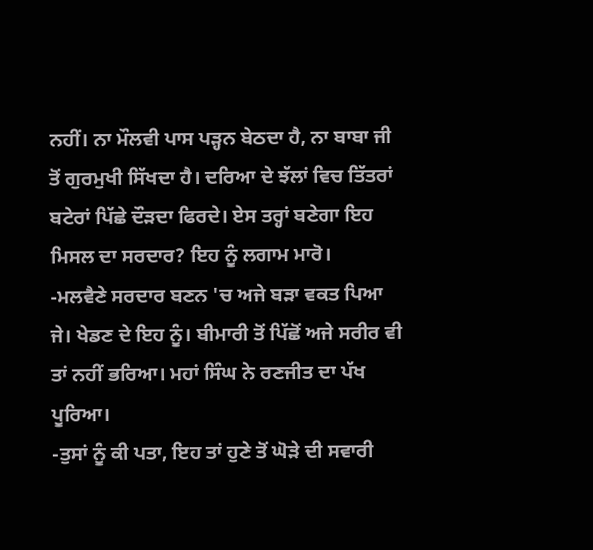ਨਹੀਂ। ਨਾ ਮੌਲਵੀ ਪਾਸ ਪੜ੍ਹਨ ਬੇਠਦਾ ਹੈ, ਨਾ ਬਾਬਾ ਜੀ ਤੋਂ ਗੁਰਮੁਖੀ ਸਿੱਖਦਾ ਹੈ। ਦਰਿਆ ਦੇ ਝੱਲਾਂ ਵਿਚ ਤਿੱਤਰਾਂ ਬਟੇਰਾਂ ਪਿੱਛੇ ਦੌੜਦਾ ਫਿਰਦੇ। ਏਸ ਤਰ੍ਹਾਂ ਬਣੇਗਾ ਇਹ ਮਿਸਲ ਦਾ ਸਰਦਾਰ? ਇਹ ਨੂੰ ਲਗਾਮ ਮਾਰੋ।
-ਮਲਵੈਣੇ ਸਰਦਾਰ ਬਣਨ 'ਚ ਅਜੇ ਬੜਾ ਵਕਤ ਪਿਆ ਜੇ। ਖੇਡਣ ਦੇ ਇਹ ਨੂੰ। ਬੀਮਾਰੀ ਤੋਂ ਪਿੱਛੋਂ ਅਜੇ ਸਰੀਰ ਵੀ ਤਾਂ ਨਹੀਂ ਭਰਿਆ। ਮਹਾਂ ਸਿੰਘ ਨੇ ਰਣਜੀਤ ਦਾ ਪੱਖ ਪੂਰਿਆ।
-ਤੁਸਾਂ ਨੂੰ ਕੀ ਪਤਾ, ਇਹ ਤਾਂ ਹੁਣੇ ਤੋਂ ਘੋੜੇ ਦੀ ਸਵਾਰੀ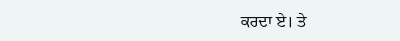ਕਰਦਾ ਏ। ਤੇ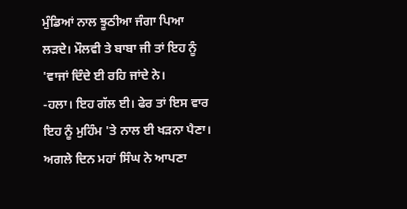ਮੁੰਡਿਆਂ ਨਾਲ ਝੂਠੀਆ ਜੰਗਾ ਪਿਆ ਲੜਦੇ। ਮੌਲਵੀ ਤੇ ਬਾਬਾ ਜੀ ਤਾਂ ਇਹ ਨੂੰ 'ਵਾਜਾਂ ਦਿੰਦੇ ਈ ਰਹਿ ਜਾਂਦੇ ਨੇ।
-ਹਲਾ। ਇਹ ਗੱਲ ਈ। ਫੇਰ ਤਾਂ ਇਸ ਵਾਰ ਇਹ ਨੂੰ ਮੁਹਿੰਮ 'ਤੇ ਨਾਲ ਈ ਖੜਨਾ ਪੈਣਾ।
ਅਗਲੇ ਦਿਨ ਮਹਾਂ ਸਿੰਘ ਨੇ ਆਪਣਾ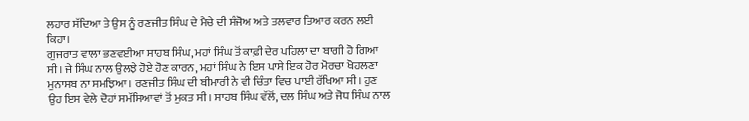ਲਹਾਰ ਸੱਦਿਆ ਤੇ ਉਸ ਨੂੰ ਰਣਜੀਤ ਸਿੰਘ ਦੇ ਮੈਚੇ ਦੀ ਸੰਜੋਅ ਅਤੇ ਤਲਵਾਰ ਤਿਆਰ ਕਰਨ ਲਈ ਕਿਹਾ।
ਗੁਜਰਾਤ ਵਾਲਾ ਭਣਵਈਆ ਸਾਹਬ ਸਿੰਘ, ਮਹਾਂ ਸਿੰਘ ਤੋਂ ਕਾਫ਼ੀ ਦੇਰ ਪਹਿਲਾ ਦਾ ਬਾਗੀ ਹੋ ਗਿਆ ਸੀ। ਜੇ ਸਿੰਘ ਨਾਲ ਉਲਝੇ ਹੋਏ ਹੋਣ ਕਾਰਨ, ਮਹਾਂ ਸਿੰਘ ਨੇ ਇਸ ਪਾਸੇ ਇਕ ਹੋਰ ਮੋਰਚਾ ਖੋਹਲਣਾ ਮੁਨਾਸਬ ਨਾ ਸਮਝਿਆ। ਰਣਜੀਤ ਸਿੰਘ ਦੀ ਬੀਮਾਰੀ ਨੇ ਵੀ ਚਿੰਤਾ ਵਿਚ ਪਾਈ ਰੱਖਿਆ ਸੀ। ਹੁਣ ਉਹ ਇਸ ਵੇਲੇ ਦੋਹਾਂ ਸਮੱਸਿਆਵਾਂ ਤੋਂ ਮੁਕਤ ਸੀ। ਸਾਹਬ ਸਿੰਘ ਵੱਲੋਂ, ਦਲ ਸਿੰਘ ਅਤੇ ਜੋਧ ਸਿੰਘ ਨਾਲ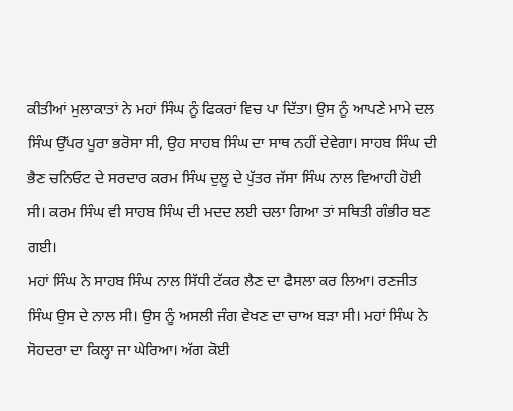ਕੀਤੀਆਂ ਮੁਲਾਕਾਤਾਂ ਨੇ ਮਹਾਂ ਸਿੰਘ ਨੂੰ ਫਿਕਰਾਂ ਵਿਚ ਪਾ ਦਿੱਤਾ। ਉਸ ਨੂੰ ਆਪਣੇ ਮਾਮੇ ਦਲ ਸਿੰਘ ਉੱਪਰ ਪੂਰਾ ਭਰੋਸਾ ਸੀ, ਉਹ ਸਾਹਬ ਸਿੰਘ ਦਾ ਸਾਥ ਨਹੀਂ ਦੇਵੇਗਾ। ਸਾਹਬ ਸਿੰਘ ਦੀ ਭੈਣ ਚਨਿਓਟ ਦੇ ਸਰਦਾਰ ਕਰਮ ਸਿੰਘ ਦੁਲੂ ਦੇ ਪੁੱਤਰ ਜੱਸਾ ਸਿੰਘ ਨਾਲ ਵਿਆਹੀ ਹੋਈ ਸੀ। ਕਰਮ ਸਿੰਘ ਵੀ ਸਾਹਬ ਸਿੰਘ ਦੀ ਮਦਦ ਲਈ ਚਲਾ ਗਿਆ ਤਾਂ ਸਥਿਤੀ ਗੰਭੀਰ ਬਣ ਗਈ।
ਮਹਾਂ ਸਿੰਘ ਨੇ ਸਾਹਬ ਸਿੰਘ ਨਾਲ ਸਿੱਧੀ ਟੱਕਰ ਲੈਣ ਦਾ ਫੈਸਲਾ ਕਰ ਲਿਆ। ਰਣਜੀਤ ਸਿੰਘ ਉਸ ਦੇ ਨਾਲ ਸੀ। ਉਸ ਨੂੰ ਅਸਲੀ ਜੰਗ ਵੇਖਣ ਦਾ ਚਾਅ ਬੜਾ ਸੀ। ਮਹਾਂ ਸਿੰਘ ਨੇ ਸੋਹਦਰਾ ਦਾ ਕਿਲ੍ਹਾ ਜਾ ਘੇਰਿਆ। ਅੱਗ ਕੋਈ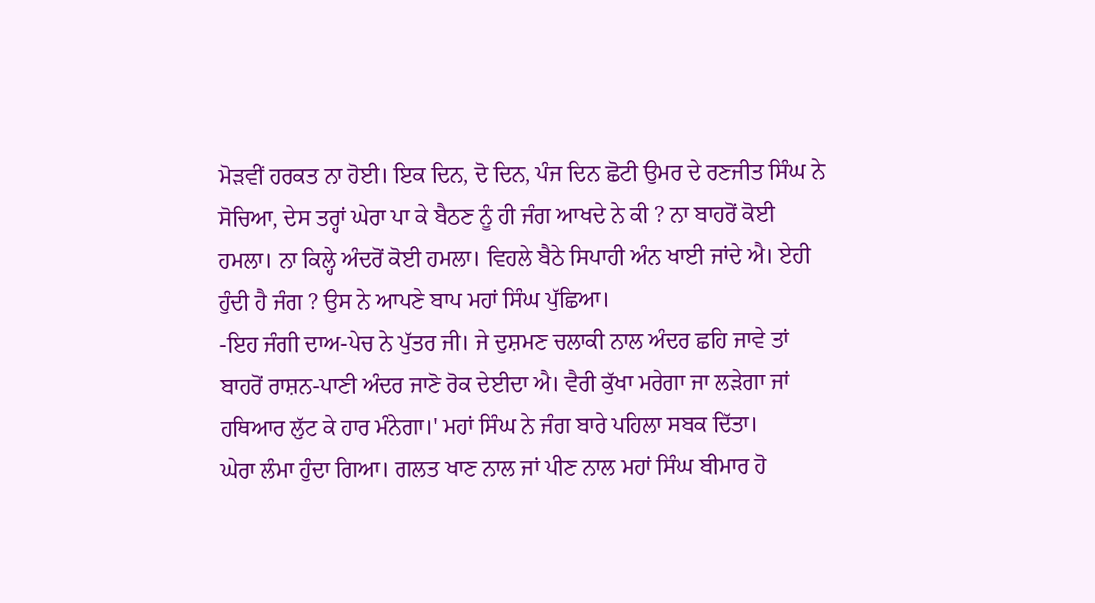ਮੋੜਵੀਂ ਹਰਕਤ ਨਾ ਹੋਈ। ਇਕ ਦਿਨ, ਦੋ ਦਿਨ, ਪੰਜ ਦਿਨ ਛੋਟੀ ਉਮਰ ਦੇ ਰਣਜੀਤ ਸਿੰਘ ਨੇ ਸੋਚਿਆ, ਦੇਸ ਤਰ੍ਹਾਂ ਘੇਰਾ ਪਾ ਕੇ ਬੈਠਣ ਨੂੰ ਹੀ ਜੰਗ ਆਖਦੇ ਨੇ ਕੀ ? ਨਾ ਬਾਹਰੋਂ ਕੋਈ ਹਮਲਾ। ਨਾ ਕਿਲ੍ਹੇ ਅੰਦਰੋਂ ਕੋਈ ਹਮਲਾ। ਵਿਹਲੇ ਬੈਠੇ ਸਿਪਾਹੀ ਅੰਨ ਖਾਈ ਜਾਂਦੇ ਐ। ਏਹੀ ਹੁੰਦੀ ਹੈ ਜੰਗ ? ਉਸ ਨੇ ਆਪਣੇ ਬਾਪ ਮਹਾਂ ਸਿੰਘ ਪੁੱਛਿਆ।
-ਇਹ ਜੰਗੀ ਦਾਅ-ਪੇਚ ਨੇ ਪੁੱਤਰ ਜੀ। ਜੇ ਦੁਸ਼ਮਣ ਚਲਾਕੀ ਨਾਲ ਅੰਦਰ ਛਹਿ ਜਾਵੇ ਤਾਂ ਬਾਹਰੋਂ ਰਾਸ਼ਨ-ਪਾਣੀ ਅੰਦਰ ਜਾਣੋ ਰੋਕ ਦੇਈਦਾ ਐ। ਵੈਰੀ ਕੁੱਖਾ ਮਰੇਗਾ ਜਾ ਲੜੇਗਾ ਜਾਂ ਹਥਿਆਰ ਲੁੱਟ ਕੇ ਹਾਰ ਮੰਨੇਗਾ।' ਮਹਾਂ ਸਿੰਘ ਨੇ ਜੰਗ ਬਾਰੇ ਪਹਿਲਾ ਸਬਕ ਦਿੱਤਾ।
ਘੇਰਾ ਲੰਮਾ ਹੁੰਦਾ ਗਿਆ। ਗਲਤ ਖਾਣ ਨਾਲ ਜਾਂ ਪੀਣ ਨਾਲ ਮਹਾਂ ਸਿੰਘ ਬੀਮਾਰ ਹੋ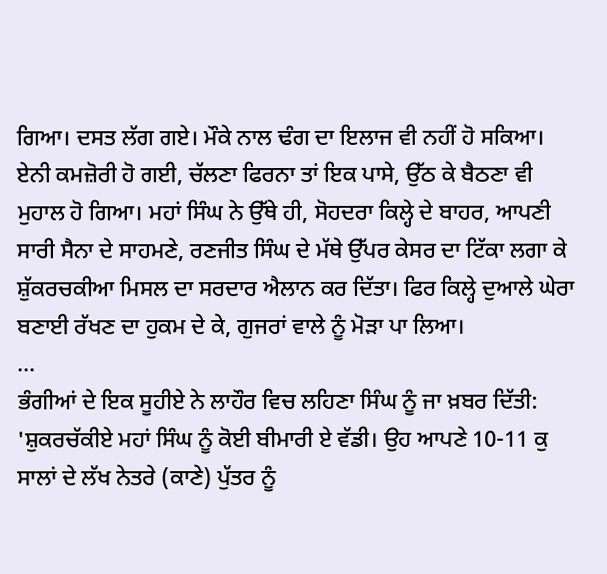ਗਿਆ। ਦਸਤ ਲੱਗ ਗਏ। ਮੌਕੇ ਨਾਲ ਢੰਗ ਦਾ ਇਲਾਜ ਵੀ ਨਹੀਂ ਹੋ ਸਕਿਆ। ਏਨੀ ਕਮਜ਼ੋਰੀ ਹੋ ਗਈ, ਚੱਲਣਾ ਫਿਰਨਾ ਤਾਂ ਇਕ ਪਾਸੇ, ਉੱਠ ਕੇ ਬੈਠਣਾ ਵੀ ਮੁਹਾਲ ਹੋ ਗਿਆ। ਮਹਾਂ ਸਿੰਘ ਨੇ ਉੱਥੇ ਹੀ, ਸੋਹਦਰਾ ਕਿਲ੍ਹੇ ਦੇ ਬਾਹਰ, ਆਪਣੀ ਸਾਰੀ ਸੈਨਾ ਦੇ ਸਾਹਮਣੇ, ਰਣਜੀਤ ਸਿੰਘ ਦੇ ਮੱਥੇ ਉੱਪਰ ਕੇਸਰ ਦਾ ਟਿੱਕਾ ਲਗਾ ਕੇ ਸ਼ੁੱਕਰਚਕੀਆ ਮਿਸਲ ਦਾ ਸਰਦਾਰ ਐਲਾਨ ਕਰ ਦਿੱਤਾ। ਫਿਰ ਕਿਲ੍ਹੇ ਦੁਆਲੇ ਘੇਰਾ ਬਣਾਈ ਰੱਖਣ ਦਾ ਹੁਕਮ ਦੇ ਕੇ, ਗੁਜਰਾਂ ਵਾਲੇ ਨੂੰ ਮੋੜਾ ਪਾ ਲਿਆ।
...
ਭੰਗੀਆਂ ਦੇ ਇਕ ਸੂਹੀਏ ਨੇ ਲਾਹੌਰ ਵਿਚ ਲਹਿਣਾ ਸਿੰਘ ਨੂੰ ਜਾ ਖ਼ਬਰ ਦਿੱਤੀ: 'ਸ਼ੁਕਰਚੱਕੀਏ ਮਹਾਂ ਸਿੰਘ ਨੂੰ ਕੋਈ ਬੀਮਾਰੀ ਏ ਵੱਡੀ। ਉਹ ਆਪਣੇ 10-11 ਕੁ ਸਾਲਾਂ ਦੇ ਲੱਖ ਨੇਤਰੇ (ਕਾਣੇ) ਪੁੱਤਰ ਨੂੰ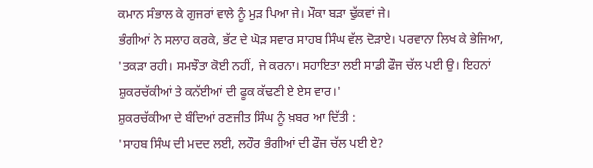ਕਮਾਨ ਸੰਭਾਲ ਕੇ ਗੁਜਰਾਂ ਵਾਲੇ ਨੂੰ ਮੁੜ ਪਿਆ ਜੇ। ਮੌਕਾ ਬੜਾ ਢੁੱਕਵਾਂ ਜੇ।
ਭੰਗੀਆਂ ਨੇ ਸਲਾਹ ਕਰਕੇ, ਭੱਟ ਦੇ ਘੋੜ ਸਵਾਰ ਸਾਹਬ ਸਿੰਘ ਵੱਲ ਦੋੜਾਏ। ਪਰਵਾਨਾ ਲਿਖ ਕੇ ਭੇਜਿਆ, 'ਤਕੜਾ ਰਹੀ। ਸਮਝੌਤਾ ਕੋਈ ਨਹੀਂ, ਜੇ ਕਰਨਾ। ਸਹਾਇਤਾ ਲਈ ਸਾਡੀ ਫੌਜ ਚੱਲ ਪਈ ਉ। ਇਹਨਾਂ ਸ਼ੁਕਰਚੱਕੀਆਂ ਤੇ ਕਨੱਈਆਂ ਦੀ ਫੂਕ ਕੱਢਣੀ ਏ ਏਸ ਵਾਰ।'
ਸ਼ੁਕਰਚੱਕੀਆ ਦੇ ਬੰਦਿਆਂ ਰਣਜੀਤ ਸਿੰਘ ਨੂੰ ਖ਼ਬਰ ਆ ਦਿੱਤੀ :
'ਸਾਹਬ ਸਿੰਘ ਦੀ ਮਦਦ ਲਈ, ਲਹੌਰ ਭੰਗੀਆਂ ਦੀ ਫੌਜ ਚੱਲ ਪਈ ਏ?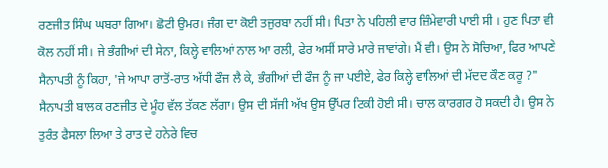ਰਣਜੀਤ ਸਿੰਘ ਘਬਰਾ ਗਿਆ। ਛੋਟੀ ਉਮਰ। ਜੰਗ ਦਾ ਕੋਈ ਤਜੁਰਬਾ ਨਹੀਂ ਸੀ। ਪਿਤਾ ਨੇ ਪਹਿਲੀ ਵਾਰ ਜ਼ਿੰਮੇਵਾਰੀ ਪਾਈ ਸੀ । ਹੁਣ ਪਿਤਾ ਵੀ ਕੋਲ ਨਹੀਂ ਸੀ। ਜੇ ਭੰਗੀਆਂ ਦੀ ਸੇਨਾ, ਕਿਲ੍ਹੇ ਵਾਲਿਆਂ ਨਾਲ ਆ ਰਲੀ, ਫੇਰ ਅਸੀਂ ਸਾਰੇ ਮਾਰੇ ਜਾਵਾਂਗੇ। ਮੈਂ ਵੀ। ਉਸ ਨੇ ਸੋਚਿਆ, ਫਿਰ ਆਪਣੇ ਸੈਨਾਪਤੀ ਨੂੰ ਕਿਹਾ, 'ਜੇ ਆਪਾ ਰਾਤੋਂ-ਰਾਤ ਅੱਧੀ ਫੌਜ ਲੈ ਕੇ, ਭੰਗੀਆਂ ਦੀ ਫੌਜ ਨੂੰ ਜਾ ਪਈਏ, ਫੇਰ ਕਿਲ੍ਹੇ ਵਾਲਿਆਂ ਦੀ ਮੱਦਦ ਕੌਣ ਕਰੂ ?"
ਸੈਨਾਪਤੀ ਬਾਲਕ ਰਣਜੀਤ ਦੇ ਮੂੰਹ ਵੱਲ ਤੱਕਣ ਲੱਗਾ। ਉਸ ਦੀ ਸੱਜੀ ਅੱਖ ਉਸ ਉੱਪਰ ਟਿਕੀ ਹੋਈ ਸੀ। ਚਾਲ ਕਾਰਗਰ ਹੋ ਸਕਦੀ ਹੈ। ਉਸ ਨੇ ਤੁਰੰਤ ਫੈਸਲਾ ਲਿਆ ਤੇ ਰਾਤ ਦੇ ਹਨੇਰੇ ਵਿਚ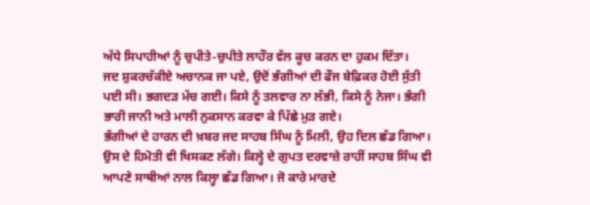ਅੱਧੇ ਸਿਪਾਹੀਆਂ ਨੂੰ ਚੁਪੀਤੇ-ਚੁਪੀਤੇ ਲਾਹੌਰ ਵੱਲ ਕੂਚ ਕਰਨ ਦਾ ਹੁਕਮ ਦਿੱਤਾ।
ਜਦ ਸ਼ੁਕਰਚੱਕੀਏ ਅਚਾਨਕ ਜਾ ਪਏ, ਉਦੋਂ ਭੰਗੀਆਂ ਦੀ ਫੌਜ ਬੇਫ਼ਿਕਰ ਹੋਈ ਸੁੱਤੀ ਪਈ ਸੀ। ਭਗਦੜ ਮੱਚ ਗਈ। ਕਿਸੇ ਨੂੰ ਤਲਵਾਰ ਨਾ ਲੱਭੀ, ਕਿਸੇ ਨੂੰ ਨੇਜਾ। ਭੰਗੀ ਭਾਰੀ ਜਾਨੀ ਅਤੇ ਮਾਲੀ ਨੁਕਸਾਨ ਕਰਵਾ ਕੇ ਪਿੱਛੇ ਮੁੜ ਗਏ।
ਭੰਗੀਆਂ ਦੇ ਹਾਰਨ ਦੀ ਖ਼ਬਰ ਜਦ ਸਾਹਬ ਸਿੰਘ ਨੂੰ ਮਿਲੀ, ਉਹ ਦਿਲ ਛੱਡ ਗਿਆ। ਉਸ ਦੇ ਹਿਮੋਤੀ ਵੀ ਖਿਸਕਣ ਲੱਗੇ। ਕਿਲ੍ਹੇ ਦੇ ਗੁਪਤ ਦਰਵਾਜ਼ੇ ਰਾਹੀਂ ਸਾਹਬ ਸਿੰਘ ਵੀ ਆਪਣੇ ਸਾਥੀਆਂ ਨਾਲ ਕਿਲ੍ਹਾ ਛੱਡ ਗਿਆ। ਜੋ ਕਾਰੇ ਮਾਰਦੇ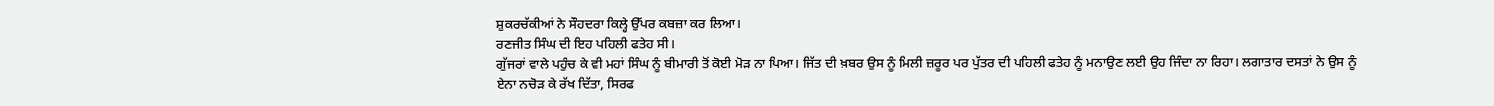ਸ਼ੁਕਰਚੱਕੀਆਂ ਨੇ ਸੌਹਦਰਾ ਕਿਲ੍ਹੇ ਉੱਪਰ ਕਬਜ਼ਾ ਕਰ ਲਿਆ।
ਰਣਜੀਤ ਸਿੰਘ ਦੀ ਇਹ ਪਹਿਲੀ ਫਤੇਹ ਸੀ।
ਗੁੱਜਰਾਂ ਵਾਲੇ ਪਹੁੰਚ ਕੇ ਵੀ ਮਹਾਂ ਸਿੰਘ ਨੂੰ ਬੀਮਾਰੀ ਤੋਂ ਕੋਈ ਮੋੜ ਨਾ ਪਿਆ। ਜਿੱਤ ਦੀ ਖ਼ਬਰ ਉਸ ਨੂੰ ਮਿਲੀ ਜ਼ਰੂਰ ਪਰ ਪੁੱਤਰ ਦੀ ਪਹਿਲੀ ਫਤੇਹ ਨੂੰ ਮਨਾਉਣ ਲਈ ਉਹ ਜਿੰਦਾ ਨਾ ਰਿਹਾ। ਲਗਾਤਾਰ ਦਸਤਾਂ ਨੇ ਉਸ ਨੂੰ ਏਨਾ ਨਚੋੜ ਕੇ ਰੱਖ ਦਿੱਤਾ, ਸਿਰਫ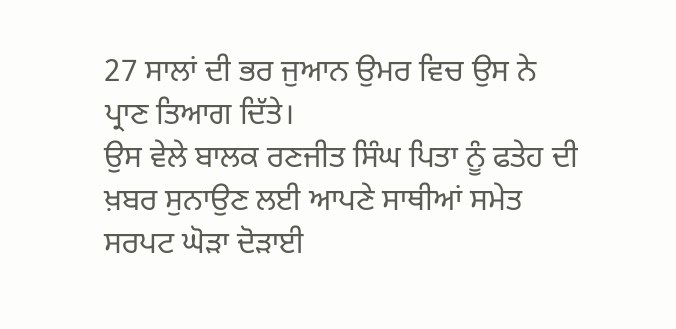27 ਸਾਲਾਂ ਦੀ ਭਰ ਜੁਆਨ ਉਮਰ ਵਿਚ ਉਸ ਨੇ ਪ੍ਰਾਣ ਤਿਆਗ ਦਿੱਤੇ।
ਉਸ ਵੇਲੇ ਬਾਲਕ ਰਣਜੀਤ ਸਿੰਘ ਪਿਤਾ ਨੂੰ ਫਤੇਹ ਦੀ ਖ਼ਬਰ ਸੁਨਾਉਣ ਲਈ ਆਪਣੇ ਸਾਥੀਆਂ ਸਮੇਤ ਸਰਪਟ ਘੋੜਾ ਦੋੜਾਈ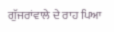ਗੁੱਜਰਾਂਵਾਲੇ ਦੇ ਰਾਹ ਪਿਆ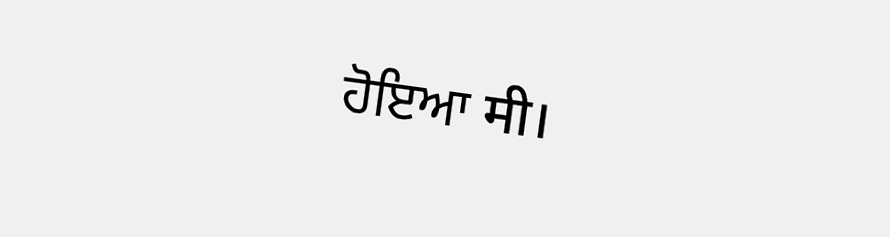ਹੋਇਆ मी।